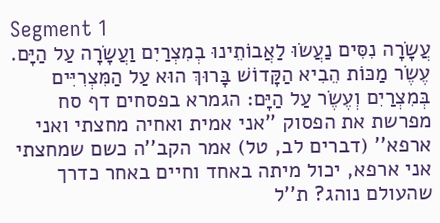Segment 1
עֲשָׂרָה נִסִּים נַעֲשׂוּ לַאֲבוֹתֵינוּ בְמִצְרַיִם וַעֲשָׂרָה עַל הַיָּם. עֶשֶׂר מַכּוֹת הֵבִיא הַקָּדוֹשׁ בָּרוּךְ הוּא עַל הַמִּצְרִיִּים בְּמִצְרַיִם וְעֶשֶׂר עַל הַיָּם: הגמרא בפסחים דף סח מפרשת את הפסוק ''אני אמית ואחיה מחצתי ואני ארפא'' (דברים לב, טל) אמר הקב''ה כשם שמחצתי אני ארפא, יכול מיתה באחד וחיים באחר כדרך שהעולם נוהג? ת''ל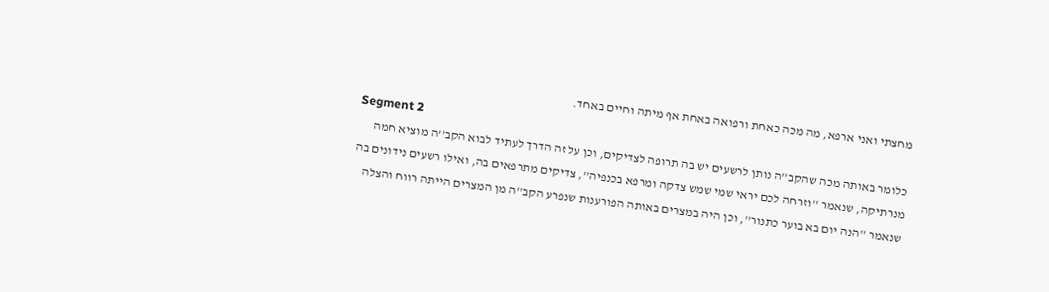מחצתי ואני ארפא, מה מכה כאחת ורפואה באחת אף מיתה וחיים באחד.
Segment 2
כלומר באותה מכה שהקב''ה נותן לרשעים יש בה תרופה לצדיקים, וכן על זה הדרך לעתיד לבוא הקב''ה מוציא חמה מנרתיקה, שנאמר ''וזרחה לכם יראי שמי שמש צדקה ומרפא בכנפיה'', צדיקים מתרפאים בה, ואילו רשעים נידונים בה שנאמר ''הנה יום בא בוער כתנור'', וכן היה במצרים באותה הפורענות שנפרע הקב''ה מן המצרים הייתה רווח והצלה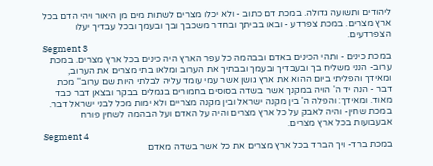ליהודים ותשועה גדולה. במכת דם כתוב - ולא יכלו מצרים לשתות מים מן היאור ויהי הדם בכל ארץ מצרים. במכת צפרדע - ובאו בביתך ובחדר משכבך ובך ובעמך ובכל עבדיך יעלו הצפרדעים.
Segment 3
במכת כינים - ותהי הכינים באדם ובבהמה כל עפר הארץ היה כינים בכל ארץ מצרים. במכת ערוב- הנני משליח בך ובעבדיך ובעמך ובבתיך את הערוב ומלאו בתי מצרים את הערוב, ומאידך והפליתי ביום ההוא את ארץ גושן אשר עמי עומד עליה לבלתי היות שם ערוב'' מכת דבר - הנה יד ה' הויה במקנך אשר בשדה בסוסים בחמורים בגמלים בבקר ובצאן דבר כבד מאוד. ומאידך: והפלה ה' בין מקנה ישראל ובין מקנה מצריים ולא ימות מכל לבני ישראל דבר. במכת שחין- והיה לאבק על כל ארץ מצרים והיה על האדם ועל הבהמה לשחין פורח אבעבועות בכל ארץ מצרים.
Segment 4
במכת ברד- ויך הברד בכל ארץ מצרים את כל אשר בשדה מאדם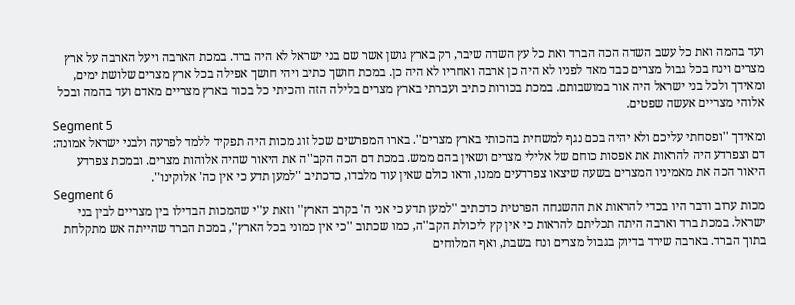ועד בהמה ואת כל עשב השדה הכה הברד ואת כל עץ השדה שיבר, רק בארץ גושן אשר שם בני ישראל לא היה ברד. במכת הארבה ויעל הארבה על ארץ מצרים וינח בכל גבול מצרים כבד מאד לפניו לא היה כן ארבה ואחריו לא היה כן. במכת חושך כתיב ויהי חושך אפילה בכל ארץ מצרים שלושת ימים, ומאידך ולכל בני ישראל היה אור במושבותם. במכת בכורות כתיב ועברתי בארץ מצרים בלילה הזה והכיתי כל בכור בארץ מצריים מאדם ועד בהמה ובכל אלוהי מצריים אעשה שפטים.
Segment 5
ומאידך ''ופסחתי עליכם ולא יהיה בכם נגף למשחית בהכותי בארץ מצרים''. בארו המפרשים שכל זוג מכות היה תפקיד ללמד לפרעה ולבני ישראל אמונה: דם וצפרדע היה להראות את אפסות כוחם של אלילי מצרים ושאין בהם ממש. במכת דם הכה הקב''ה את היאור שהיה אלוהות מצרים. ובמכת צפרדע היאור הכה את מאמיניו המצרים בשעה שיצאו צפרדעים ממנו, וראו כולם שאין עוד מלבדו, כדכתיב ''למען תדע כי אין כה' אלוקינו''.
Segment 6
מכות ערוב ודבר היו בכדי להראות את ההשגחה הפרטית כדכתיב ''למען תדע כי אני ה' בקרב הארץ'' וזאת ע''י שהמכות הבדילו בין מצריים לבין בני ישראל. במכת ברד וארבה היתה תכליתם להראות כי אין קץ ליכולת הקב''ה, כמו שכתוב ''כי אין כמוני בכל הארץ'', במכת הברד שהייתה אש מתקלחת בתוך הברד. בארבה שירד בדיוק בגבול מצרים ונח בשבת, ואף המלוחים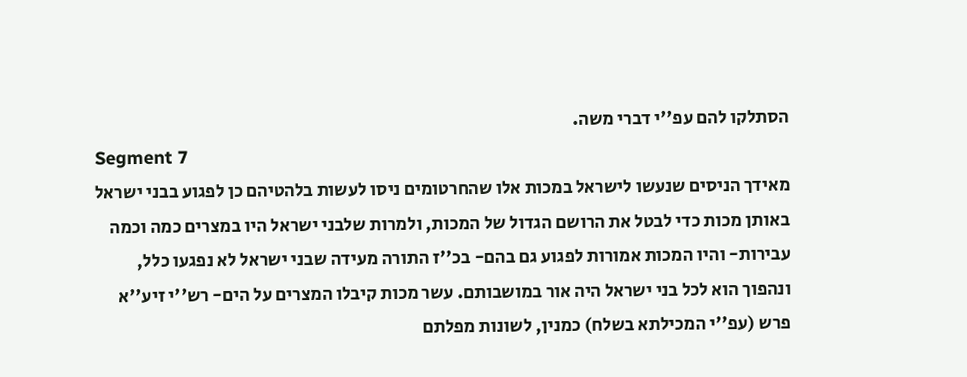הסתלקו להם עפ''י דברי משה.
Segment 7
מאידך הניסים שנעשו לישראל במכות אלו שהחרטומים ניסו לעשות בלהטיהם כן לפגוע בבני ישראל באותן מכות כדי לבטל את הרושם הגדול של המכות, ולמרות שלבני ישראל היו במצרים כמה וכמה עבירות- והיו המכות אמורות לפגוע גם בהם- בכ''ז התורה מעידה שבני ישראל לא נפגעו כלל, ונהפוך הוא לכל בני ישראל היה אור במושבותם. עשר מכות קיבלו המצרים על הים- רש''י זיע''א פרש (עפ''י המכילתא בשלח) כמנין, לשונות מפלתם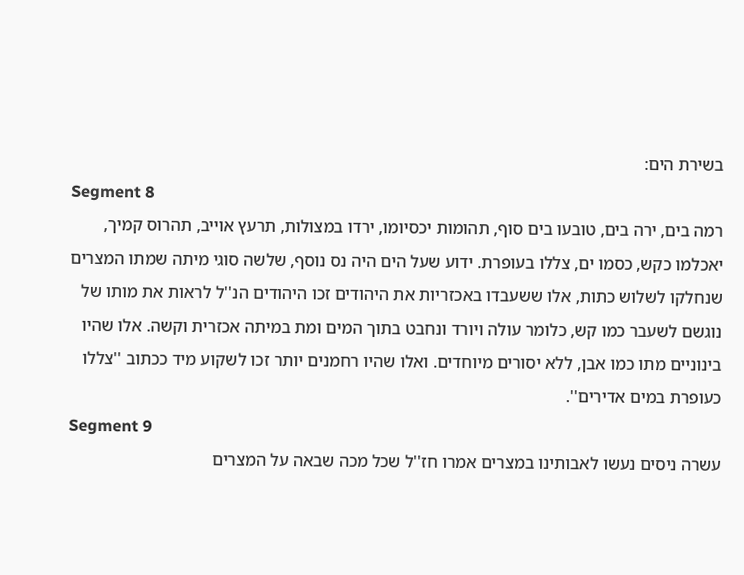בשירת הים:
Segment 8
רמה בים, ירה בים, טובעו בים סוף, תהומות יכסיומו, ירדו במצולות, תרעץ אוייב, תהרוס קמיך, יאכלמו כקש, כסמו ים, צללו בעופרת. ידוע שעל הים היה נס נוסף, שלשה סוגי מיתה שמתו המצרים שנחלקו לשלוש כתות, אלו ששעבדו באכזריות את היהודים זכו היהודים הנ''ל לראות את מותו של נוגשם לשעבר כמו קש, כלומר עולה ויורד ונחבט בתוך המים ומת במיתה אכזרית וקשה. אלו שהיו בינוניים מתו כמו אבן, ללא יסורים מיוחדים. ואלו שהיו רחמנים יותר זכו לשקוע מיד ככתוב ''צללו כעופרת במים אדירים''.
Segment 9
עשרה ניסים נעשו לאבותינו במצרים אמרו חז''ל שכל מכה שבאה על המצרים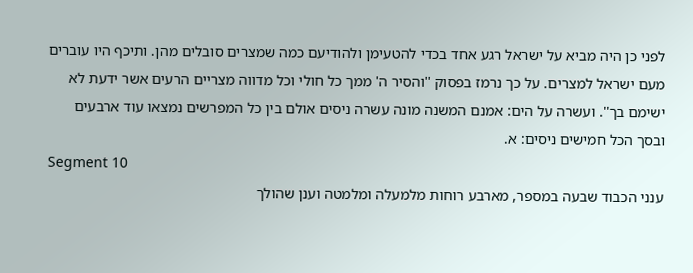לפני כן היה מביא על ישראל רגע אחד בכדי להטעימן ולהודיעם כמה שמצרים סובלים מהן. ותיכף היו עוברים מעם ישראל למצרים. על כך נרמז בפסוק ''והסיר ה' ממך כל חולי וכל מדווה מצריים הרעים אשר ידעת לא ישימם בך''. ועשרה על הים: אמנם המשנה מונה עשרה ניסים אולם בין כל המפרשים נמצאו עוד ארבעים ובסך הכל חמישים ניסים: א.
Segment 10
ענני הכבוד שבעה במספר, מארבע רוחות מלמעלה ומלמטה וענן שהולך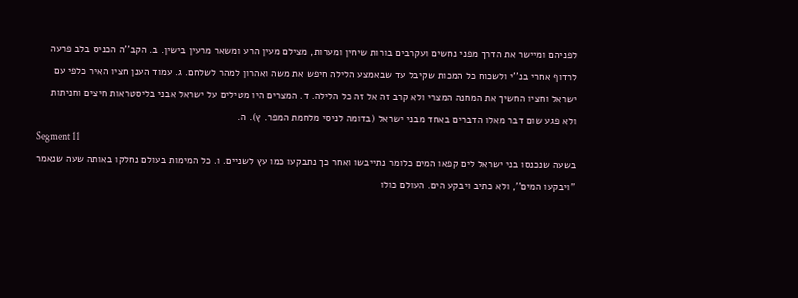לפניהם ומיישר את הדרך מפני נחשים ועקרבים בורות שיחין ומערות, מצילם מעין הרע ומשאר מרעין בישין. ב. הקב''ה הכניס בלב פרעה לרדוף אחרי בנ''י ולשכוח כל המכות שקיבל עד שבאמצע הלילה חיפש את משה ואהרון למהר לשלחם. ג. עמוד הענן חציו האיר כלפי עם ישראל וחציו החשיך את המחנה המצרי ולא קרב זה אל זה כל הלילה. ד. המצרים היו מטילים על ישראל אבני בליסטראות חיצים וחניתות ולא פגע שום דבר מאלו הדברים באחד מבני ישראל (בדומה לניסי מלחמת המפר. ץ). ה.
Segment 11
בשעה שנכנסו בני ישראל לים קפאו המים כלומר נתייבשו ואחר כך נתבקעו כמו עץ לשניים. ו. כל המימות בעולם נחלקו באותה שעה שנאמר ''ויבקעו המים'', ולא כתיב ויבקע הים. העולם כולו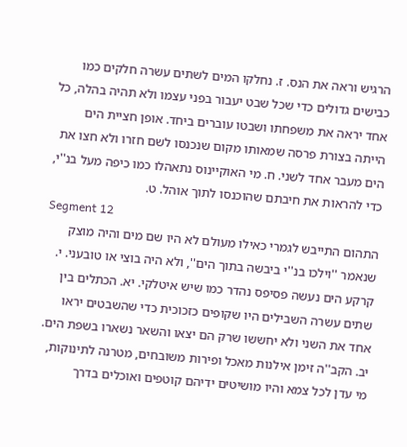הרגיש וראה את הנס. ז. נחלקו המים לשתים עשרה חלקים כמו כבישים גדולים כדי שכל שבט יעבור בפני עצמו ולא תהיה בהלה, כל אחד יראה את משפחתו ושבטו עוברים ביחד. אופן חציית הים הייתה בצורת פרסה שמאותו מקום שנכנסו לשם חזרו ולא חצו את הים מעבר אחד לשני. ח. מי האוקיינוס נתאהלו כמו כיפה מעל בנ''י, כדי להראות את חיבתם שהוכנסו לתוך אוהל. ט.
Segment 12
התהום התייבש לגמרי כאילו מעולם לא היו שם מים והיה מוצק שנאמר ''וילכו בנ''י ביבשה בתוך הים'', ולא היה בוצי או טובעני. י. קרקע הים נעשה פסיפס נהדר כמו שיש איטלקי. יא. הכתלים בין שתים עשרה השבילים היו שקופים כזכוכית כדי שהשבטים יראו אחד את השני ולא יחששו שרק הם יצאו והשאר נשארו בשפת הים. יב. הקב''ה זימן אילנות מאכל ופירות משובחים, מטרנה לתינוקות, מי עדן לכל צמא והיו מושיטים ידיהם קוטפים ואוכלים בדרך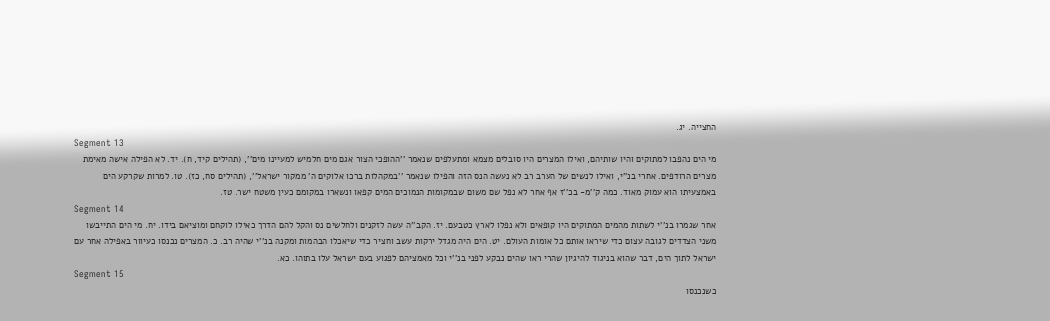החצייה. יג.
Segment 13
מי הים נהפבו למתוקים והיו שותיהם, ואילו המצרים היו סובלים מצמא ומתעלפים שנאמר ''ההופכי הצור אגם מים חלמיש למעיינו מים'', (תהילים קיד, ח). יד. לא הפילה אישה מאימת מצרים הרודפים. אחרי בנ''י, ואילו לנשים של הערב רב לא נעשה הנס הזה והפילו שנאמר ''במקהלות ברכו אלוקים ה' ממקור ישראל'', (תהילים סח, כז). טו. למרות שקרקע הים באמצעיתו הוא עמוק מאוד. כמה ק''מ- בכ''ז אף אחר לא נפל שם משום שבמקומות הנמוכים המים קפאו ונשארו במקומם כעין משטח ישר. טז.
Segment 14
אחר שגמרו בנ''י לשתות מהמים המתוקים היו קופאים ולא נפלו לארץ כטבעם. יז. הקב''ה עשה לזקנים ולחלשים נס והקל להם הדרך כאילו לוקחם ומוציאם בידו. יח. מי הים התייבשו משני הצדדים לגובה עצום כדי שיראו אותם כל אומות העולם. יט. הים היה מגדל ירקות עשב וחציר כדי שיאכלו הבהמות ומקנה בנ''י שהיה רב. כ. המצרים נכנסו כעיוור באפילה אחר עם ישראל לתוך הים, דבר שהוא בניגוד להיגיון שהרי ראו שהים נבקע לפני בנ''י וכל מאמציהם לפגוע בעם ישראל עלו בתוהו. כא.
Segment 15
כשנכנסו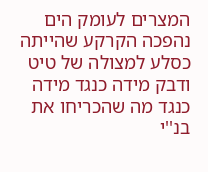המצרים לעומק הים נהפכה הקרקע שהייתה כסלע למצולה של טיט ודבק מידה כנגד מידה כנגד מה שהכריחו את בנ''י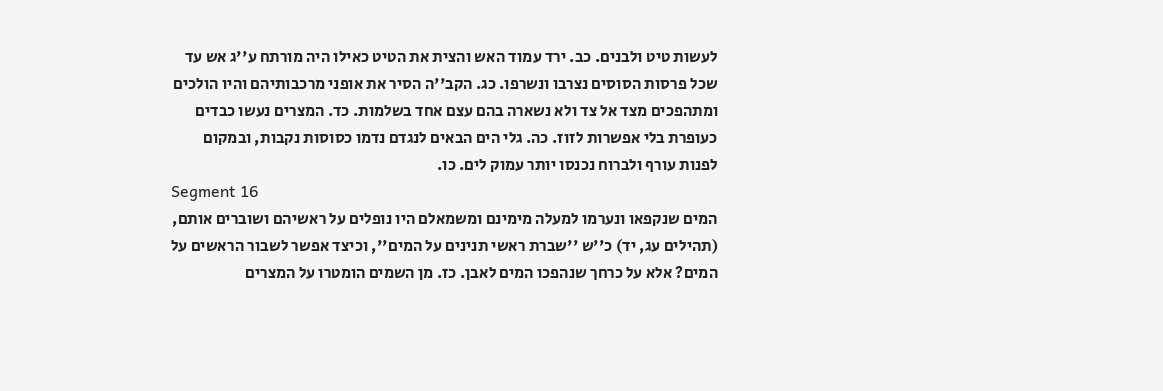לעשות טיט ולבנים. כב. ירד עמוד האש והצית את הטיט כאילו היה מורתח ע''ג אש עד שכל פרסות הסוסים נצרבו ונשרפו. כג. הקב''ה הסיר את אופני מרכבותיהם והיו הולכים ומתהפכים מצד אל צד ולא נשארה בהם עצם אחד בשלמות. כד. המצרים נעשו כבדים כעופרת בלי אפשרות לזוז. כה. גלי הים הבאים לנגדם נדמו כסוסות נקבות, ובמקום לפנות עורף ולברוח נכנסו יותר עמוק לים. כו.
Segment 16
המים שנקפאו ונערמו למעלה מימינם ומשמאלם היו נופלים על ראשיהם ושוברים אותם, (תהילים עג, יד) כ''ש ''שברת ראשי תנינים על המים'', וכיצד אפשר לשבור הראשים על המים? אלא על כרחך שנהפכו המים לאבן. כז. מן השמים הומטרו על המצרים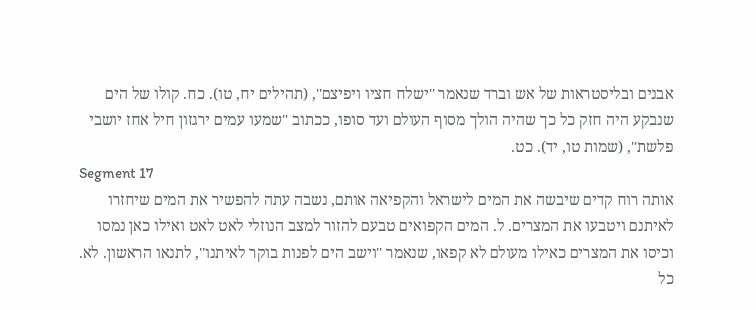אבנים ובליסטראות של אש וברד שנאמר ''ישלח חציו ויפיצם'', (תהילים יח, טו). כח. קולו של הים שנבקע היה חזק כל כך שהיה הולך מסוף העולם ועד סופו, ככתוב ''שמעו עמים ירגזון חיל אחז יושבי פלשת'', (שמות טו, יד). כט.
Segment 17
אותה רוח קדים שיבשה את המים לישראל והקפיאה אותם, נשבה עתה להפשיר את המים שיחזרו לאיתנם ויטבעו את המצרים. ל. המים הקפואים טבעם להזור למצב הנוזלי לאט לאט ואילו כאן נמסו וכיסו את המצרים כאילו מעולם לא קפאו, שנאמר ''וישב הים לפנות בוקר לאיתנו'', לתנאו הראשון. לא. כל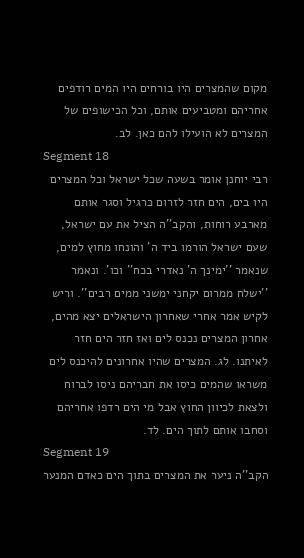מקום שהמצרים היו בורחים היו המים רודפים אחריהם ומטביעים אותם, וכל הכישופים של המצרים לא הועילו להם כאן. לב.
Segment 18
רבי יוחנן אומר בשעה שכל ישראל וכל המצרים היו בים, הים חזר לזרום כרגיל וסגר אותם מארבע רוחות, והקב''ה הציל את עם ישראל, שעם ישראל הורמו ביד ה' והונחו מחוץ למים, שנאמר ''ימינך ה' נאדרי בכח'' וכו'. ונאמר ''ישלח ממרום יקחני ימשני ממים רבים''. וריש לקיש אמר אחרי שאחרון הישראלים יצא מהים, אחרון המצרים נכנס לים ואז חזר הים חזר לאיתנו. לג. המצרים שהיו אחרונים להיכנס לים משראו שהמים כיסו את חבריהם ניסו לברוח ולצאת לכיוון החוץ אבל מי הים רדפו אחריהם וסחבו אותם לתוך הים. לד.
Segment 19
הקב''ה ניער את המצרים בתוך הים כאדם המנער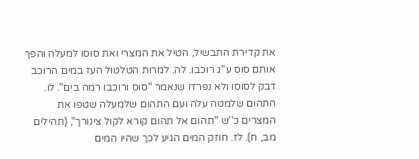את קדירת התבשיל, הטיל את המצרי ואת סוסו למעלה והפך אותם סוס ע''ג רוכבו. לה. למרות הטלטול העז במים הרוכב דבק לסוסו ולא נפרדו שנאמר ''סוס ורוכבו רמה בים''. לו. התהום שלמטה עלה ועם התהום שלמעלה שטפו את המצרים כ''ש ''תהום אל תהום קורא לקול צינורך'', (תהילים מב, ח). לז. חוזק המים הגיע לכך שהיו המים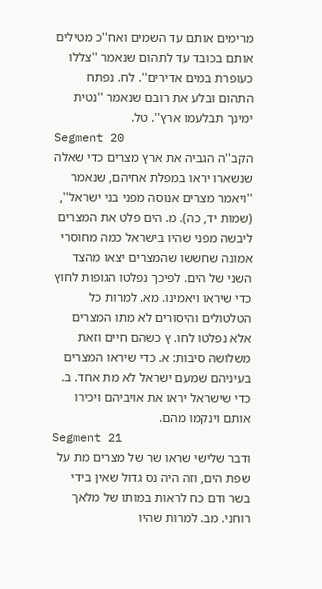מרימים אותם עד השמים ואח''כ מטילים אותם בכובד עד לתהום שנאמר ''צללו כעופרת במים אדירים''. לח. נפתח התהום ובלע את רובם שנאמר ''נטית ימינך תבלעמו ארץ''. טל.
Segment 20
הקב''ה הגביה את ארץ מצרים כדי שאלה שנשארו יראו במפלת אחיהם, שנאמר ''ויאמר מצרים אנוסה מפני בני ישראל'', (שמות יד, כה). מ. הים פלט את המצרים ליבשה מפני שהיו בישראל כמה מחוסרי אמונה שחששו שהמצרים יצאו מהצד השני של הים. לפיכך נפלטו הגופות לחוץ כדי שיראו ויאמינו. מא. למרות כל הטלטולים והיסורים לא מתו המצרים אלא נפלטו לחו. ץ כשהם חיים וזאת משלושה סיבות: א. כדי שיראו המצרים בעיניהם שמעם ישראל לא מת אחד. ב. כדי שישראל יראו את אויביהם ויכירו אותם וינקמו מהם.
Segment 21
ודבר שלישי שראו שר של מצרים מת על שפת הים, וזה היה נס גדול שאין בידי בשר ודם כח לראות במותו של מלאך רוחני. מב. למרות שהיו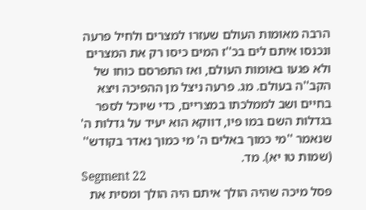הרבה מאומות העולם שעזרו למצרים ולחיל פרעה ונכנסו איתם לים בכ''ז המים כיסו רק את המצרים ולא פגעו באומות העולם, ואז התפרסם כוחו של הקב''ה בעולם. מג. פרעה ניצל מן ההפיכה ויצא בחיים ושב לממלכתו במצריים, כדי שיוכל לספר בגדלות השם במו פיו, דווקא הוא יעיד על גדלות ה' שנאמר ''מי כמוך באלים ה' מי כמוך נאדר בקודש'' (שמות טו יא). מד.
Segment 22
פסל מיכה שהיה הולך איתם היה הולך ומסית את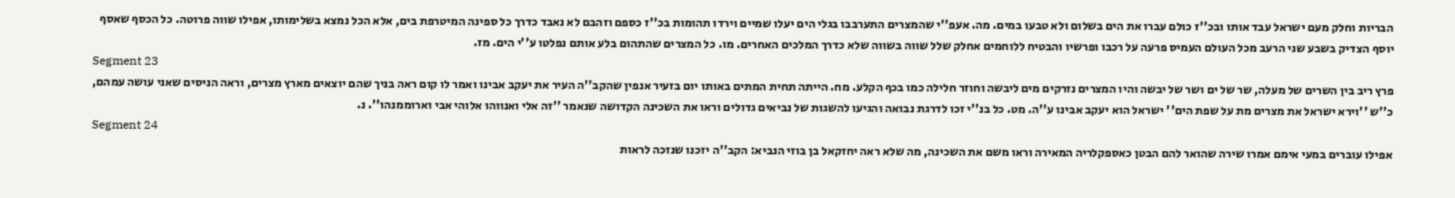הבריות וחלק מעם ישראל עבד אותו ובכ''ז כולם עברו את הים בשלום ולא טבעו במים. מה. אעפ''י שהמצרים התערבבו בגלי הים יעלו שמיים וירדו תהומות בכ''ז כספם וזהבם לא נאבד כדרך כל ספינה המיטרפת בים, אלא הכל נמצא בשלימותו, אפילו שווה פרוטה. כל הכסף שאסף יוסף הצדיק בשבע שני הרעב מכל העולם העמיס פרעה על רכבו ופרשיו והבטיח ללוחמים אחלק שלל שווה בשווה שלא כדרך המלכים האחרים. מו. כל המצרים שהתהום בלע אותם נפלטו ע''י הים. מז.
Segment 23
פרץ ריב בין השרים של מעלה, שר של ים ושר של יבשה והיו המצרים נזרקים מים ליבשה וחוזר חלילה כמו בכף הקלע. מח. הייתה תחית המתים באותו יום בזעיר אנפין שהקב''ה העיר את יעקב אבינו ואמר לו קום ראה בניך שהם יוצאים מארץ מצרים, וראה הניסים שאני עושה עמהם, כ''ש ''וירא ישראל את מצרים מת על שפת הים'' ישראל הוא יעקב אבינו ע''ה. מט. כל בנ''י זכו לדרגת נבואה והגיעו להשגות של נביאים גדולים וראו את השכינה הקדושה שנאמר ''זה אלי ואנווהו אלוהי אבי וארוממנהו''. נ.
Segment 24
אפילו עוברים במעי אימם אמרו שירה שהואר להם הבטן כאספקלריה המאירה וראו משם את השכינה, מה שלא ראה יחזקאל בן בוזי הנביא: הקב''ה יזכנו שנזכה לראות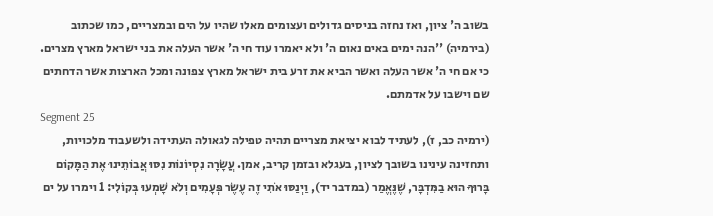בשוב ה' ציון, ואז נחזה בניסים גדולים ועצומים מאלו שהיו על הים ובמצריים, כמו שכתוב (בירמיה) ''הנה ימים באים נאום ה' ולא יאמרו עוד חי ה' אשר העלה את בני ישראל מארץ מצרים. כי אם חי ה' אשר העלה ואשר הביא את זרע בית ישראל מארץ צפונה ומכל הארצות אשר הדחתים שם וישבו על אדמתם.
Segment 25
(ירמיה כב, ז), לעתיד לבוא יציאת מצריים תהיה טפילה לגאולה העתידה ולשעבוד מלכויות, ותחזינה עינינו בשובך לציון, בעגלא ובזמן קריב, אמן. עֲשָׂרָה נִסְיוֹנוֹת נִסּוּ אֲבוֹתֵינוּ אֶת הַמָּקוֹם בָּרוּךָ הוּא בַמִּדְבָּר, שֶׁנֶּאֱמַר (במדבר יד), וַיְנַסּוּ אֹתִי זֶה עֶשֶׂר פְּעָמִים וְלֹא שָׁמְעוּ בְּקוֹלִי: 1 וימרו על ים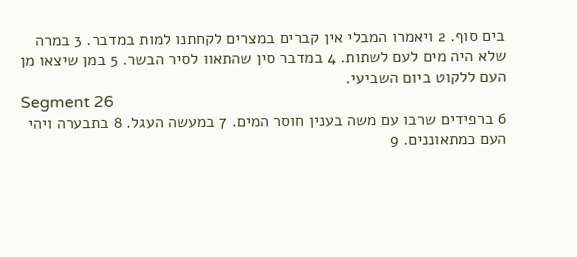בים סוף. 2 ויאמרו המבלי אין קברים במצרים לקחתנו למות במדבר. 3 במרה שלא היה מים לעם לשתות. 4 במדבר סין שהתאוו לסיר הבשר. 5 במן שיצאו מן העם ללקוט ביום השביעי.
Segment 26
6 ברפידים שרבו עם משה בענין חוסר המים. 7 במעשה העגל. 8 בתבערה ויהי העם כמתאוננים. 9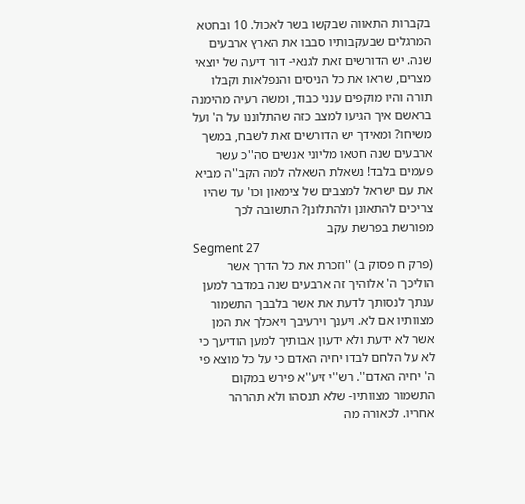בקברות התאווה שבקשו בשר לאכול. 10 ובחטא המרגלים שבעקבותיו סבבו את הארץ ארבעים שנה. יש הדורשים זאת לגנאי- דור דיעה של יוצאי מצרים, שראו את כל הניסים והנפלאות וקבלו תורה והיו מוקפים ענני כבוד, ומשה רעיה מהימנה בראשם איך הגיעו למצב כזה שהתלוננו על ה' ועל משיחו? ומאידך יש הדורשים זאת לשבח, במשך ארבעים שנה חטאו מליוני אנשים סה''כ עשר פעמים בלבד! נשאלת השאלה למה הקב''ה מביא את עם ישראל למצבים של צימאון וכו' עד שהיו צריכים להתאונן ולהתלונן? התשובה לכך מפורשת בפרשת עקב
Segment 27
(פרק ח פסוק ב) ''וזכרת את כל הדרך אשר הוליכך ה' אלוהיך זה ארבעים שנה במדבר למען ענתך לנסותך לדעת את אשר בלבבך התשמור מצוותיו אם לא. ויענך וירעיבך ויאכלך את המן אשר לא ידעת ולא ידעון אבותיך למען הודיעך כי לא על הלחם לבדו יחיה האדם כי על כל מוצא פי ה' יחיה האדם''. רש''י זיע''א פירש במקום התשמור מצוותיו- שלא תנסהו ולא תהרהר אחריו. לכאורה מה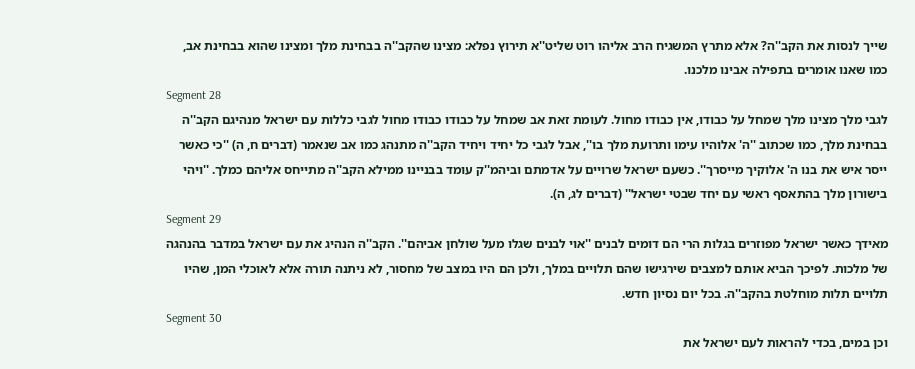שייך לנסות את הקב''ה? אלא מתרץ המשגיח הרב אליהו רוט שליט''א תירוץ נפלא: מצינו שהקב''ה בבחינת מלך ומצינו שהוא בבחינת אב, כמו שאנו אומרים בתפילה אבינו מלכנו.
Segment 28
לגבי מלך מצינו מלך שמחל על כבודו, אין כבודו מחול. לעומת זאת אב שמחל על כבודו כבודו מחול לגבי כללות עם ישראל מנהיגם הקב''ה בבחינת מלך, כמו שכתוב ''ה' אלוהיו עימו ותרועת מלך בו'', אבל לגבי כל יחיד ויחיד הקב''ה מתנהג כמו אב שנאמר (דברים ח, ה) ''כי כאשר ייסר איש את בנו ה' אלוקיך מייסרך''. כשעם ישראל שרויים על אדמתם וביהמ''ק עומד בבניינו ממילא הקב''ה מתייחס אליהם כמלך. ''ויהי בישורון מלך בהתאסף ראשי עם יחד שבטי ישראל'' (דברים לג, ה).
Segment 29
מאידך כאשר ישראל מפוזרים בגלות הרי הם דומים לבנים ''אוי לבנים שגלו מעל שולחן אביהם''. הקב''ה הנהיג את עם ישראל במדבר בהנהגה של מלכות. לפיכך הביא אותם למצבים שירגישו שהם תלויים במלך, ולכן הם היו במצב של מחסור, לא ניתנה תורה אלא לאוכלי המן, שהיו תלויים תלות מוחלטת בהקב''ה. בכל יום נסיון חדש.
Segment 30
וכן במים, בכדי להראות לעם ישראל את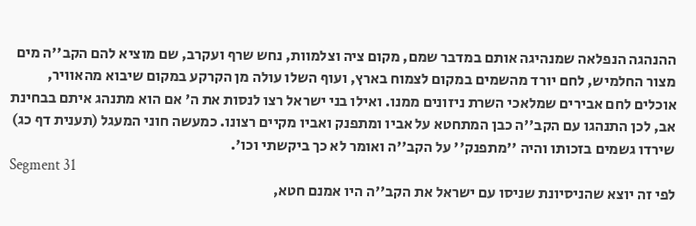ההנהגה הנפלאה שמנהיגה אותם במדבר שמם, מקום ציה וצלמוות, נחש שרף ועקרב, שם מוציא להם הקב''ה מים מצור החלמיש, לחם יורד מהשמים במקום לצמוח בארץ, ועוף השלו עולה מן הקרקע במקום שיבוא מהאוויר, אוכלים לחם אבירים שמלאכי השרת ניזונים ממנו. ואילו בני ישראל רצו לנסות את ה' אם הוא מתנהג איתם בבחינת אב, לכן התנהגו עם הקב''ה כבן המתחטא על אביו ומתפנק ואביו מקיים רצונו. כמעשה חוני המעגל (תענית דף כג) שירדו גשמים בזכותו והיה ''מתפנק'' על הקב''ה ואומר לא כך ביקשתי וכו'.
Segment 31
לפי זה יוצא שהניסיונת שניסו עם ישראל את הקב''ה היו אמנם חטא,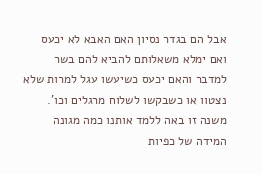אבל הם בגדר נסיון האם האבא לא יכעס ואם ימלא משאלותם להביא להם בשר למדבר והאם יכעס כשיעשו עגל למרות שלא נצטוו או כשבקשו לשלוח מרגלים וכו'. משנה זו באה ללמד אותנו כמה מגונה המידה של כפיות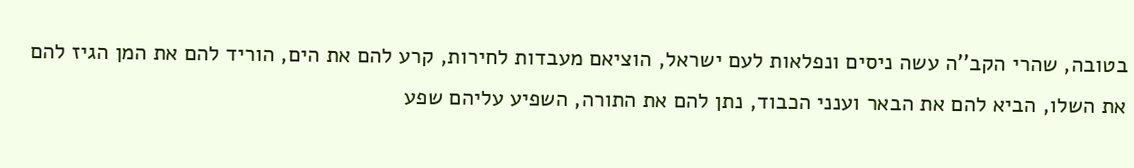בטובה, שהרי הקב''ה עשה ניסים ונפלאות לעם ישראל, הוציאם מעבדות לחירות, קרע להם את הים, הוריד להם את המן הגיז להם את השלו, הביא להם את הבאר וענני הכבוד, נתן להם את התורה, השפיע עליהם שפע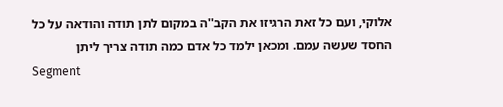אלוקי, ועם כל זאת הרגיזו את הקב''ה במקום לתן תודה והודאה על כל החסד שעשה עמם. ומכאן ילמד כל אדם כמה תודה צריך ליתן
Segment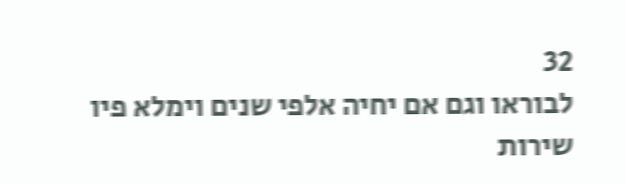32
לבוראו וגם אם יחיה אלפי שנים וימלא פיו שירות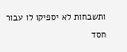ותשבחות לא יספיקו לו עבור חסד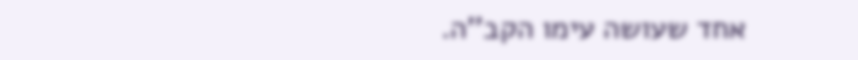אחד שעושה עימו הקב''ה.